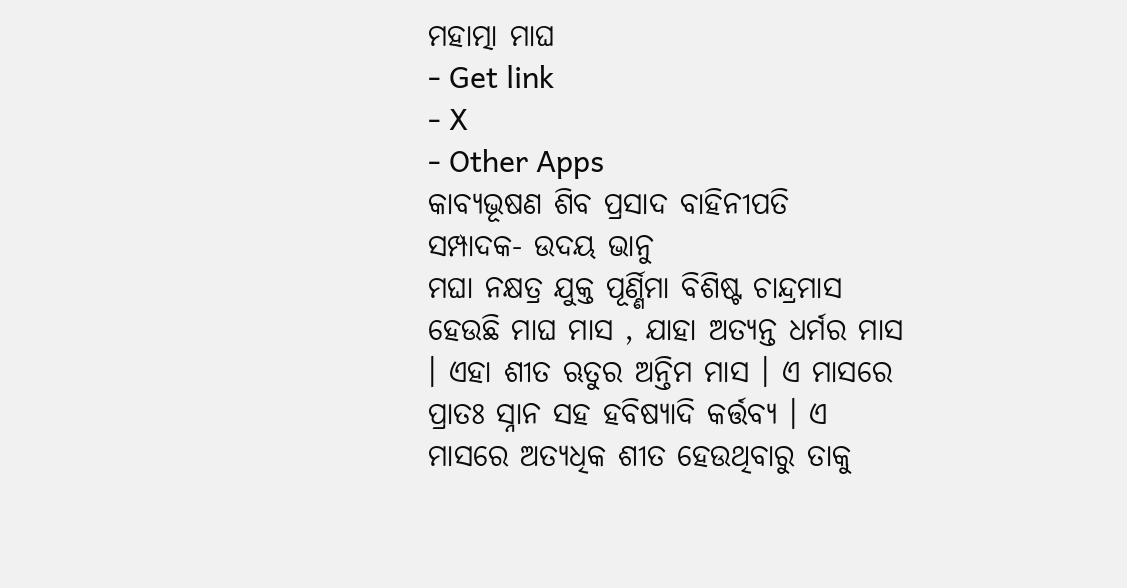ମହାତ୍ମା ମାଘ
- Get link
- X
- Other Apps
କାବ୍ୟଭୂଷଣ ଶିବ ପ୍ରସାଦ ବାହିନୀପତି
ସମ୍ପାଦକ- ଉଦୟ ଭାନୁ
ମଘା ନକ୍ଷତ୍ର ଯୁକ୍ତ ପୂର୍ଣ୍ଣିମା ବିଶିଷ୍ଟ ଚାନ୍ଦ୍ରମାସ ହେଉଛି ମାଘ ମାସ , ଯାହା ଅତ୍ଯନ୍ତ ଧର୍ମର ମାସ । ଏହା ଶୀତ ଋତୁର ଅନ୍ତିମ ମାସ । ଏ ମାସରେ ପ୍ରାତଃ ସ୍ନାନ ସହ ହବିଷ୍ଯାଦି କର୍ତ୍ତବ୍ୟ । ଏ ମାସରେ ଅତ୍ଯଧିକ ଶୀତ ହେଉଥିବାରୁ ତାକୁ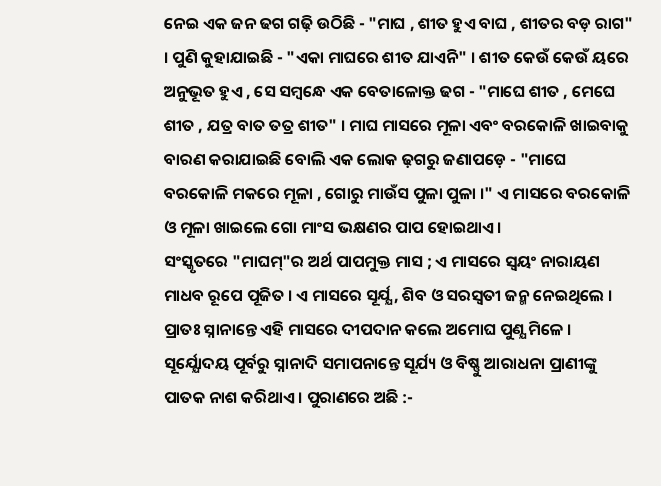ନେଇ ଏକ ଜନ ଢଗ ଗଢ଼ି ଉଠିଛି - "ମାଘ , ଶୀତ ହୁଏ ବାଘ , ଶୀତର ବଡ଼ ରାଗ" । ପୁଣି କୁହାଯାଇଛି - "ଏକା ମାଘରେ ଶୀତ ଯାଏନି" । ଶୀତ କେଉଁ କେଉଁ ୟରେ ଅନୁଭୂତ ହୁଏ , ସେ ସମ୍ବନ୍ଧେ ଏକ ବେତାଳୋକ୍ତ ଢଗ - "ମାଘେ ଶୀତ , ମେଘେ ଶୀତ , ଯତ୍ର ବାତ ତତ୍ର ଶୀତ" । ମାଘ ମାସରେ ମୂଳା ଏବଂ ବରକୋଳି ଖାଇବାକୁ ବାରଣ କରାଯାଇଛି ବୋଲି ଏକ ଲୋକ ଢ଼ଗରୁ ଜଣାପଡ଼େ - "ମାଘେ ବରକୋଳି ମକରେ ମୂଳା , ଗୋରୁ ମାଉଁସ ପୁଳା ପୁଳା ।" ଏ ମାସରେ ବରକୋଳି ଓ ମୂଳା ଖାଇଲେ ଗୋ ମାଂସ ଭକ୍ଷଣର ପାପ ହୋଇଥାଏ ।
ସଂସ୍କୃତରେ "ମାଘମ୍"ର ଅର୍ଥ ପାପମୁକ୍ତ ମାସ ; ଏ ମାସରେ ସ୍ବୟଂ ନାରାୟଣ ମାଧବ ରୂପେ ପୂଜିତ । ଏ ମାସରେ ସୂର୍ଯ୍ଯ , ଶିବ ଓ ସରସ୍ୱତୀ ଜନ୍ମ ନେଇଥିଲେ । ପ୍ରାତଃ ସ୍ନାନାନ୍ତେ ଏହି ମାସରେ ଦୀପଦାନ କଲେ ଅମୋଘ ପୁଣ୍ଯ ମିଳେ । ସୂର୍ଯ୍ଯୋଦୟ ପୂର୍ବରୁ ସ୍ନାନାଦି ସମାପନାନ୍ତେ ସୂର୍ଯ୍ୟ ଓ ବିଷ୍ଣୁ ଆରାଧନା ପ୍ରାଣୀଙ୍କୁ ପାତକ ନାଶ କରିଥାଏ । ପୁରାଣରେ ଅଛି :-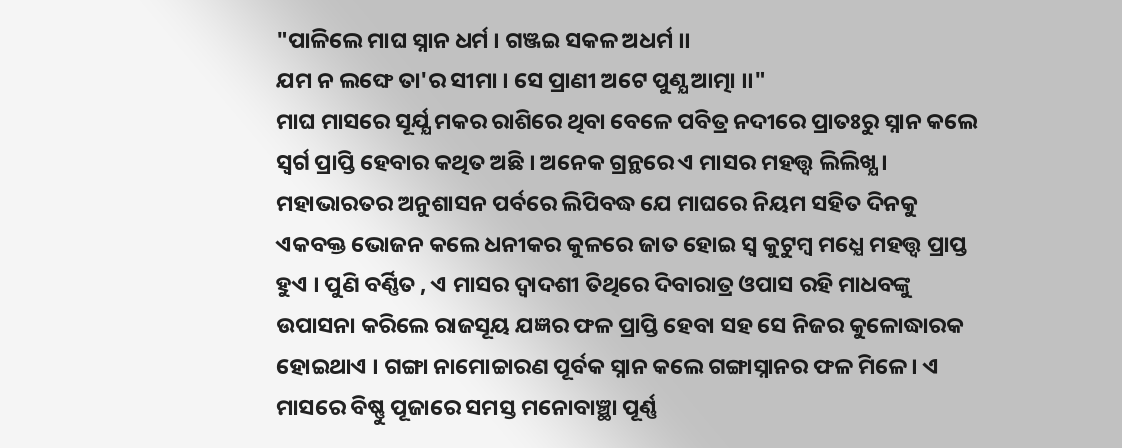"ପାଳିଲେ ମାଘ ସ୍ନାନ ଧର୍ମ । ଗଞ୍ଜଇ ସକଳ ଅଧର୍ମ ।।
ଯମ ନ ଲଙ୍ଘେ ତା'ର ସୀମା । ସେ ପ୍ରାଣୀ ଅଟେ ପୁଣ୍ଯ ଆତ୍ମା ।।"
ମାଘ ମାସରେ ସୂର୍ଯ୍ଯ ମକର ରାଶିରେ ଥିବା ବେଳେ ପବିତ୍ର ନଦୀରେ ପ୍ରାତଃରୁ ସ୍ନାନ କଲେ ସ୍ବର୍ଗ ପ୍ରାପ୍ତି ହେବାର କଥିତ ଅଛି । ଅନେକ ଗ୍ରନ୍ଥରେ ଏ ମାସର ମହତ୍ତ୍ୱ ଲିଲିଖ୍ଯ । ମହାଭାରତର ଅନୁଶାସନ ପର୍ବରେ ଲିପିବଦ୍ଧ ଯେ ମାଘରେ ନିୟମ ସହିତ ଦିନକୁ ଏକବକ୍ତ ଭୋଜନ କଲେ ଧନୀକର କୁଳରେ ଜାତ ହୋଇ ସ୍ବ କୁଟୁମ୍ବ ମଧ୍ଯେ ମହତ୍ତ୍ବ ପ୍ରାପ୍ତ ହୁଏ । ପୁଣି ବର୍ଣ୍ଣିତ , ଏ ମାସର ଦ୍ବାଦଶୀ ତିଥିରେ ଦିବାରାତ୍ର ଓପାସ ରହି ମାଧବଙ୍କୁ ଉପାସନା କରିଲେ ରାଜସୂୟ ଯଜ୍ଞର ଫଳ ପ୍ରାପ୍ତି ହେବା ସହ ସେ ନିଜର କୁଳୋଦ୍ଧାରକ ହୋଇଥାଏ । ଗଙ୍ଗା ନାମୋଚ୍ଚାରଣ ପୂର୍ବକ ସ୍ନାନ କଲେ ଗଙ୍ଗାସ୍ନାନର ଫଳ ମିଳେ । ଏ ମାସରେ ବିଷ୍ଣୁ ପୂଜାରେ ସମସ୍ତ ମନୋବାଞ୍ଛା ପୂର୍ଣ୍ଣ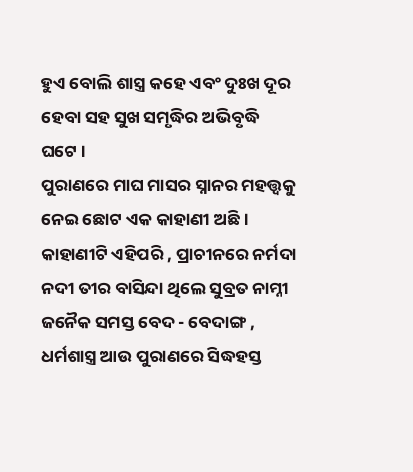ହୁଏ ବୋଲି ଶାସ୍ତ୍ର କହେ ଏବଂ ଦୁଃଖ ଦୂର ହେବା ସହ ସୁଖ ସମୃଦ୍ଧିର ଅଭିବୃଦ୍ଧି ଘଟେ ।
ପୁରାଣରେ ମାଘ ମାସର ସ୍ନାନର ମହତ୍ତ୍ୱକୁ ନେଇ ଛୋଟ ଏକ କାହାଣୀ ଅଛି । କାହାଣୀଟି ଏହିପରି , ପ୍ରାଚୀନରେ ନର୍ମଦା ନଦୀ ତୀର ବାସିନ୍ଦା ଥିଲେ ସୁବ୍ରତ ନାମ୍ନୀ ଜନୈକ ସମସ୍ତ ବେଦ - ବେଦାଙ୍ଗ , ଧର୍ମଶାସ୍ତ୍ର ଆଉ ପୁରାଣରେ ସିଦ୍ଧହସ୍ତ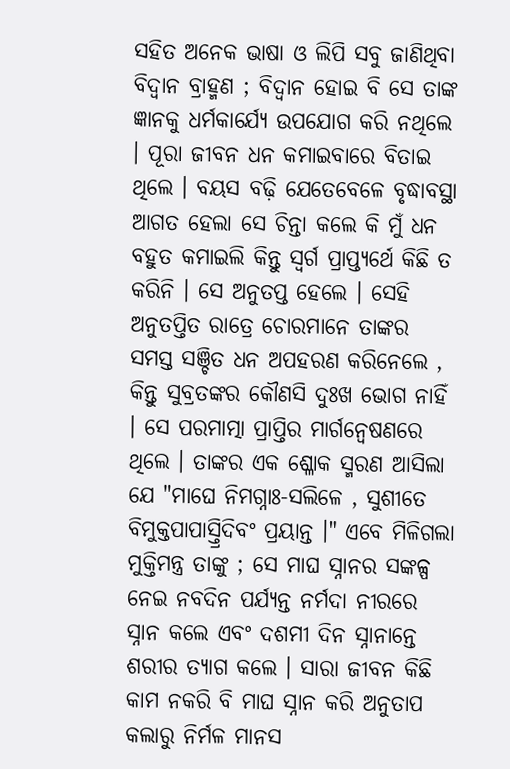ସହିତ ଅନେକ ଭାଷା ଓ ଲିପି ସବୁ ଜାଣିଥିବା ବିଦ୍ବାନ ବ୍ରାହ୍ମଣ ; ବିଦ୍ବାନ ହୋଇ ବି ସେ ତାଙ୍କ ଜ୍ଞାନକୁ ଧର୍ମକାର୍ଯ୍ଯେ ଉପଯୋଗ କରି ନଥିଲେ । ପୂରା ଜୀବନ ଧନ କମାଇବାରେ ବିତାଇ ଥିଲେ । ବୟସ ବଢ଼ି ଯେତେବେଳେ ବୃଦ୍ଧାବସ୍ଥା ଆଗତ ହେଲା ସେ ଚିନ୍ତା କଲେ କି ମୁଁ ଧନ ବହୁତ କମାଇଲି କିନ୍ତୁ ସ୍ବର୍ଗ ପ୍ରାପ୍ତ୍ଯର୍ଥେ କିଛି ତ କରିନି । ସେ ଅନୁତପ୍ତ ହେଲେ । ସେହି ଅନୁତପ୍ତିତ ରାତ୍ରେ ଚୋରମାନେ ତାଙ୍କର ସମସ୍ତ ସଞ୍ଚିତ ଧନ ଅପହରଣ କରିନେଲେ , କିନ୍ତୁ ସୁବ୍ରତଙ୍କର କୌଣସି ଦୁଃଖ ଭୋଗ ନାହିଁ । ସେ ପରମାତ୍ମା ପ୍ରାପ୍ତିର ମାର୍ଗନ୍ବେଷଣରେ ଥିଲେ । ତାଙ୍କର ଏକ ଶ୍ଳୋକ ସ୍ମରଣ ଆସିଲା ଯେ "ମାଘେ ନିମଗ୍ନାଃ-ସଲିଳେ , ସୁଶୀତେ ବିମୁକ୍ତପାପାସ୍ତ୍ରିଦିବଂ ପ୍ରୟାନ୍ତ ।" ଏବେ ମିଳିଗଲା ମୁକ୍ତିମନ୍ତ୍ର ତାଙ୍କୁ ; ସେ ମାଘ ସ୍ନାନର ସଙ୍କଳ୍ପ ନେଇ ନବଦିନ ପର୍ଯ୍ଯନ୍ତ ନର୍ମଦା ନୀରରେ ସ୍ନାନ କଲେ ଏବଂ ଦଶମୀ ଦିନ ସ୍ନାନାନ୍ତେ ଶରୀର ତ୍ଯାଗ କଲେ । ସାରା ଜୀବନ କିଛି କାମ ନକରି ବି ମାଘ ସ୍ନାନ କରି ଅନୁତାପ କଲାରୁ ନିର୍ମଳ ମାନସ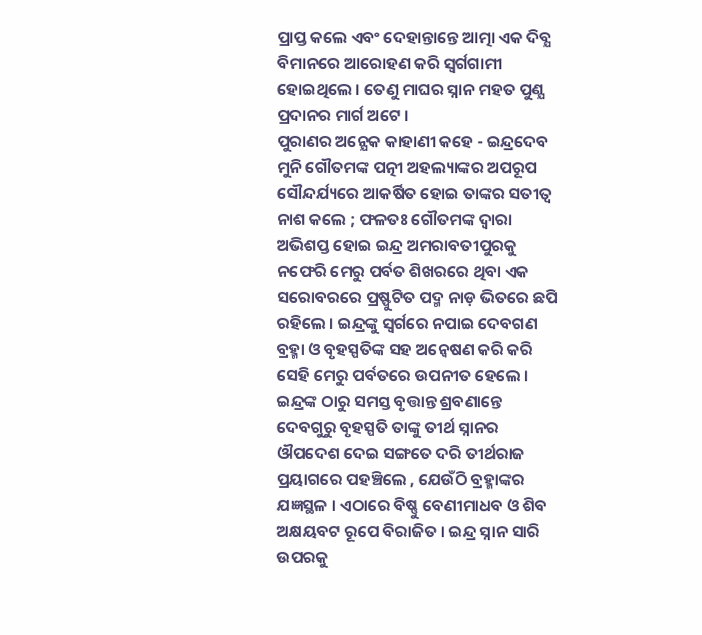ପ୍ରାପ୍ତ କଲେ ଏବଂ ଦେହାନ୍ତାନ୍ତେ ଆତ୍ମା ଏକ ଦିବ୍ଯ ବିମାନରେ ଆରୋହଣ କରି ସ୍ବର୍ଗଗାମୀ ହୋଇଥିଲେ । ତେଣୁ ମାଘର ସ୍ନାନ ମହତ ପୁଣ୍ଯ ପ୍ରଦାନର ମାର୍ଗ ଅଟେ ।
ପୁରାଣର ଅନ୍ଯେକ କାହାଣୀ କହେ - ଇନ୍ଦ୍ରଦେବ ମୁନି ଗୌତମଙ୍କ ପତ୍ନୀ ଅହଲ୍ୟାଙ୍କର ଅପରୂପ ସୌନ୍ଦର୍ଯ୍ୟରେ ଆକର୍ଷିତ ହୋଇ ତାଙ୍କର ସତୀତ୍ୱ ନାଶ କଲେ ; ଫଳତଃ ଗୌତମଙ୍କ ଦ୍ବାରା ଅଭିଶପ୍ତ ହୋଇ ଇନ୍ଦ୍ର ଅମରାବତୀପୁରକୁ ନଫେରି ମେରୁ ପର୍ବତ ଶିଖରରେ ଥିବା ଏକ ସରୋବରରେ ପ୍ରଷ୍ଫୁଟିତ ପଦ୍ମ ନାଡ଼ ଭିତରେ ଛପି ରହିଲେ । ଇନ୍ଦ୍ରଙ୍କୁ ସ୍ବର୍ଗରେ ନପାଇ ଦେବଗଣ ବ୍ରହ୍ମା ଓ ବୃହସ୍ପତିଙ୍କ ସହ ଅନ୍ବେଷଣ କରି କରି ସେହି ମେରୁ ପର୍ବତରେ ଉପନୀତ ହେଲେ । ଇନ୍ଦ୍ରଙ୍କ ଠାରୁ ସମସ୍ତ ବୃତ୍ତାନ୍ତ ଶ୍ରବଣାନ୍ତେ ଦେବଗୁରୁ ବୃହସ୍ପତି ତାଙ୍କୁ ତୀର୍ଥ ସ୍ନାନର ଔପଦେଶ ଦେଇ ସଙ୍ଗତେ ଦରି ତୀର୍ଥରାଜ ପ୍ରୟାଗରେ ପହଞ୍ଚିଲେ , ଯେଉଁଠି ବ୍ରହ୍ମାଙ୍କର ଯଜ୍ଞସ୍ଥଳ । ଏଠାରେ ବିଷ୍ଣୁ ବେଣୀମାଧବ ଓ ଶିବ ଅକ୍ଷୟବଟ ରୂପେ ବିରାଜିତ । ଇନ୍ଦ୍ର ସ୍ନାନ ସାରି ଉପରକୁ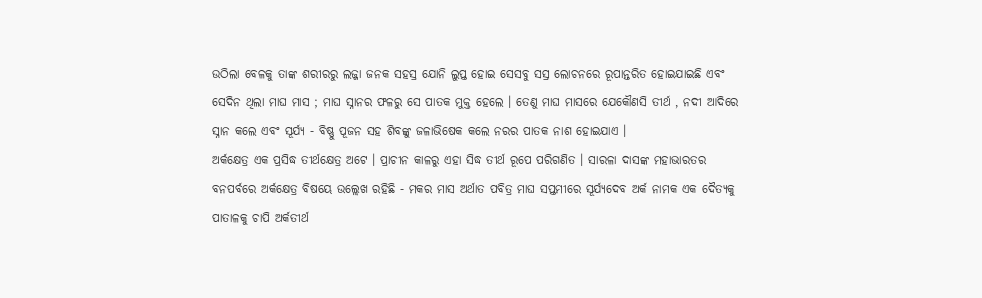ଉଠିଲା ବେଳକୁ ତାଙ୍କ ଶରୀରରୁ ଲଜ୍ଜା ଜନକ ସହସ୍ର ଯୋନି ଲୁପ୍ତ ହୋଇ ସେସବୁ ସସ୍ର ଲୋଚନରେ ରୂପାନ୍ତରିତ ହୋଇଯାଇଛି ଏବଂ ସେଦିନ ଥିଲା ମାଘ ମାସ ; ମାଘ ସ୍ନାନର ଫଳରୁ ସେ ପାତକ ମୁକ୍ତ ହେଲେ । ତେଣୁ ମାଘ ମାସରେ ଯେକୌଣସି ତୀର୍ଥ , ନଦୀ ଆଦିରେ ସ୍ନାନ କଲେ ଏବଂ ସୂର୍ଯ୍ଯ - ବିଷ୍ଣୁ ପୂଜନ ସହ ଶିବଙ୍କୁ ଜଳାଭିଷେକ କଲେ ନରର ପାତକ ନାଶ ହୋଇଯାଏ ।
ଅର୍କକ୍ଷେତ୍ର ଏକ ପ୍ରସିଦ୍ଧ ତୀର୍ଥକ୍ଷେତ୍ର ଅଟେ । ପ୍ରାଚୀନ କାଳରୁ ଏହା ସିଦ୍ଧ ତୀର୍ଥ ରୂପେ ପରିଗଣିତ । ସାରଳା ଦାସଙ୍କ ମହାଭାରତର ବନପର୍ବରେ ଅର୍କକ୍ଷେତ୍ର ବିଷୟେ ଉଲ୍ଲେଖ ରହିଛି - ମକର ମାସ ଅର୍ଥାତ ପବିତ୍ର ମାଘ ସପ୍ତମୀରେ ସୂର୍ଯ୍ଯଦେବ ଅର୍କ ନାମକ ଏକ ଦୈତ୍ଯକୁ ପାତାଳକୁ ଚାପି ଅର୍କତୀର୍ଥ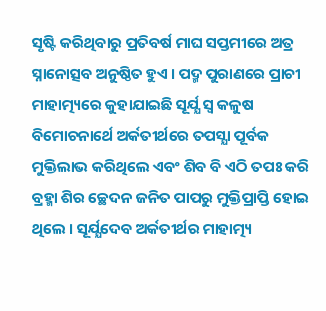ସୃଷ୍ଟି କରିଥିବାରୁ ପ୍ରତିବର୍ଷ ମାଘ ସପ୍ତମୀରେ ଅତ୍ର ସ୍ନାନୋତ୍ସବ ଅନୁଷ୍ଠିତ ହୁଏ । ପଦ୍ମ ପୁରାଣରେ ପ୍ରାଚୀ ମାହାତ୍ମ୍ୟରେ କୁହାଯାଇଛି ସୂର୍ଯ୍ଯ ସ୍ବ କଳୁଷ ବିମୋଚନାର୍ଥେ ଅର୍କତୀର୍ଥରେ ତପସ୍ଯା ପୂର୍ବକ ମୁକ୍ତିଲାଭ କରିଥିଲେ ଏବଂ ଶିବ ବି ଏଠି ତପଃ କରି ବ୍ରହ୍ମା ଶିର ଚ୍ଛେଦନ ଜନିତ ପାପରୁ ମୁକ୍ତିପ୍ରାପ୍ତି ହୋଇ ଥିଲେ । ସୂର୍ଯ୍ଯଦେବ ଅର୍କତୀର୍ଥର ମାହାତ୍ମ୍ୟ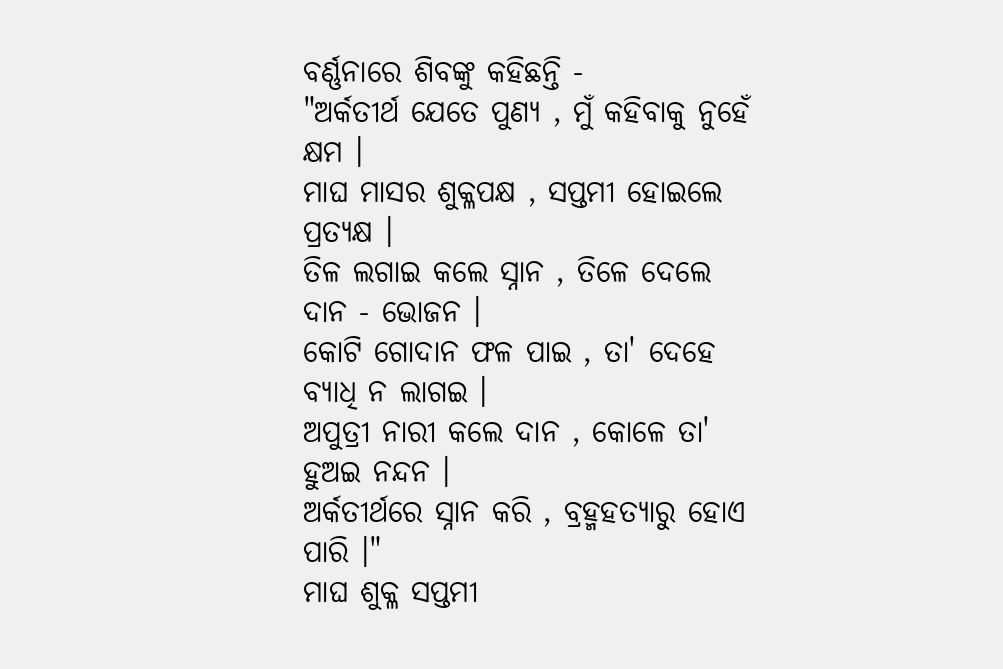ବର୍ଣ୍ଣନାରେ ଶିବଙ୍କୁ କହିଛନ୍ତି -
"ଅର୍କତୀର୍ଥ ଯେତେ ପୁଣ୍ଯ , ମୁଁ କହିବାକୁ ନୁହେଁ କ୍ଷମ ।
ମାଘ ମାସର ଶୁକ୍ଳପକ୍ଷ , ସପ୍ତମୀ ହୋଇଲେ ପ୍ରତ୍ଯକ୍ଷ ।
ତିଳ ଲଗାଇ କଲେ ସ୍ନାନ , ତିଳେ ଦେଲେ ଦାନ - ଭୋଜନ ।
କୋଟି ଗୋଦାନ ଫଳ ପାଇ , ତା' ଦେହେ ବ୍ଯାଧି ନ ଲାଗଇ ।
ଅପୁତ୍ରୀ ନାରୀ କଲେ ଦାନ , କୋଳେ ତା' ହୁଅଇ ନନ୍ଦନ ।
ଅର୍କତୀର୍ଥରେ ସ୍ନାନ କରି , ବ୍ରହ୍ମହତ୍ୟାରୁ ହୋଏ ପାରି ।"
ମାଘ ଶୁକ୍ଳ ସପ୍ତମୀ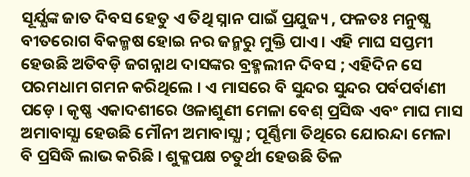ସୂର୍ଯ୍ଯଙ୍କ ଜାତ ଦିବସ ହେତୁ ଏ ତିଥି ସ୍ନାନ ପାଇଁ ପ୍ରଯୁଜ୍ୟ , ଫଳତଃ ମନୁଷ୍ଯ ବୀତରୋଗ ବିକଳ୍ମଷ ହୋଇ ନର ଜନ୍ମରୁ ମୁକ୍ତି ପାଏ । ଏହି ମାଘ ସପ୍ତମୀ ହେଉଛି ଅତିବଡ଼ି ଜଗନ୍ନାଥ ଦାସଙ୍କର ବ୍ରହ୍ମଲୀନ ଦିବସ ; ଏହିଦିନ ସେ ପରମଧାମ ଗମନ କରିଥିଲେ । ଏ ମାସରେ ବି ସୁନ୍ଦର ସୁନ୍ଦର ପର୍ବପର୍ବାଣୀ ପଡ଼େ । କୃଷ୍ଣ ଏକାଦଶୀରେ ଓଳାଶୁଣୀ ମେଳା ବେଶ୍ ପ୍ରସିଦ୍ଧ ଏବଂ ମାଘ ମାସ ଅମାବାସ୍ଯା ହେଉଛି ମୌନୀ ଅମାବାସ୍ଯା ; ପୂର୍ଣ୍ଣିମା ତିଥିରେ ଯୋରନ୍ଦା ମେଳା ବି ପ୍ରସିଦ୍ଧି ଲାଭ କରିଛି । ଶୁକ୍ଳପକ୍ଷ ଚତୁର୍ଥୀ ହେଉଛି ତିଳ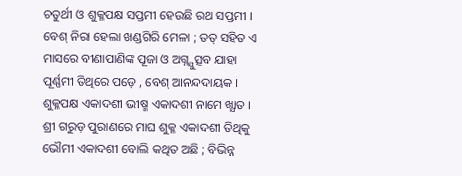ଚତୁର୍ଥୀ ଓ ଶୁକ୍ଳପକ୍ଷ ସପ୍ତମୀ ହେଉଛି ରଥ ସପ୍ତମୀ । ବେଶ୍ ନିରା ହେଲା ଖଣ୍ଡଗିରି ମେଳା ; ତତ୍ ସହିତ ଏ ମାସରେ ବୀଣାପାଣିଙ୍କ ପୂଜା ଓ ଅଗ୍ନ୍ଯୁତ୍ସବ ଯାହା ପୂର୍ଣ୍ଣମୀ ତିଥିରେ ପଡ଼େ , ବେଶ୍ ଆନନ୍ଦଦାୟକ । ଶୁକ୍ଳପକ୍ଷ ଏକାଦଶୀ ଭୀଷ୍ମ ଏକାଦଶୀ ନାମେ ଖ୍ଯାତ । ଶ୍ରୀ ଗରୁଡ଼ ପୁରାଣରେ ମାଘ ଶୁକ୍ଳ ଏକାଦଶୀ ତିଥିକୁ ଭୌମୀ ଏକାଦଶୀ ବୋଲି କଥିତ ଅଛି ; ବିଭିନ୍ନ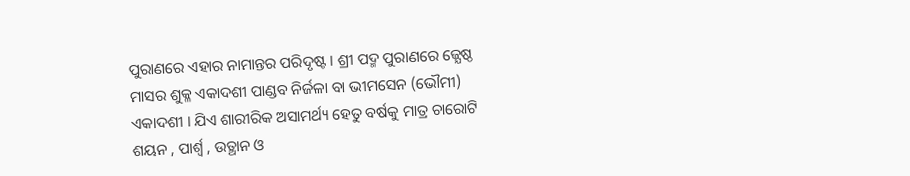ପୁରାଣରେ ଏହାର ନାମାନ୍ତର ପରିଦୃଷ୍ଟ । ଶ୍ରୀ ପଦ୍ମ ପୁରାଣରେ ଜ୍ଯେଷ୍ଠ ମାସର ଶୁକ୍ଳ ଏକାଦଶୀ ପାଣ୍ଡବ ନିର୍ଜଳା ବା ଭୀମସେନ (ଭୌମୀ) ଏକାଦଶୀ । ଯିଏ ଶାରୀରିକ ଅସାମର୍ଥ୍ୟ ହେତୁ ବର୍ଷକୁ ମାତ୍ର ଚାରୋଟି ଶୟନ , ପାର୍ଶ୍ବ , ଉତ୍ଥାନ ଓ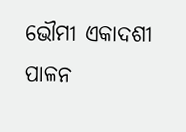ଭୌମୀ ଏକାଦଶୀ ପାଳନ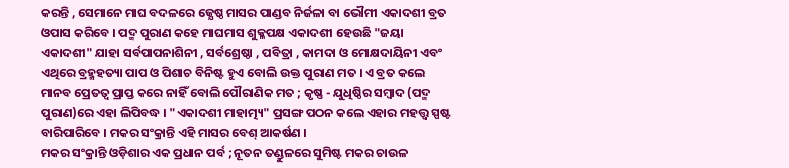କରନ୍ତି , ସେମାନେ ମାଘ ବଦଳରେ ଜ୍ଯେଷ୍ଠ ମାସର ପାଣ୍ଡବ ନିର୍ଜଳା ବା ଭୌମୀ ଏକାଦଶୀ ବ୍ରତ ଓପାସ କରିବେ । ପଦ୍ମ ପୁରାଣ କହେ ମାଘମାସ ଶୁକ୍ଳପକ୍ଷ ଏକାଦଶୀ ହେଉଛି "ଜୟା ଏକାଦଶୀ" ଯାହା ସର୍ବପାପନାଶିନୀ , ସର୍ବଶ୍ରେଷ୍ଠା , ପବିତ୍ରା , କାମଦା ଓ ମୋକ୍ଷଦାୟିନୀ ଏବଂ ଏଥିରେ ବ୍ରହ୍ମହତ୍ୟା ପାପ ଓ ପିଶାଚ ବିନିଷ୍ଟ ହୁଏ ବୋଲି ଉକ୍ତ ପୁରାଣ ମତ । ଏ ବ୍ରତ କଲେ ମାନବ ପ୍ରେତତ୍ବ ପ୍ରାପ୍ତ କରେ ନାହିଁ ବୋଲି ପୌରାଣିକ ମତ ; କୃଷ୍ଣ - ଯୁଧିଷ୍ଠିର ସମ୍ବାଦ (ପଦ୍ମ ପୁରାଣ)ରେ ଏହା ଲିପିବଦ୍ଧ । "ଏକାଦଶୀ ମାହାତ୍ମ୍ୟ" ପ୍ରସଙ୍ଗ ପଠନ କଲେ ଏହାର ମହତ୍ତ୍ବ ସ୍ପଷ୍ଟ ବାରିପାରିବେ । ମକର ସଂକ୍ରାନ୍ତି ଏହି ମାସର ବେଶ୍ ଆକର୍ଷଣ ।
ମକର ସଂକ୍ରାନ୍ତି ଓଡ଼ିଶାର ଏକ ପ୍ରଧାନ ପର୍ବ ; ନୂତନ ତଣ୍ଡୁଳରେ ସୁମିଷ୍ଟ ମକର ଚାଉଳ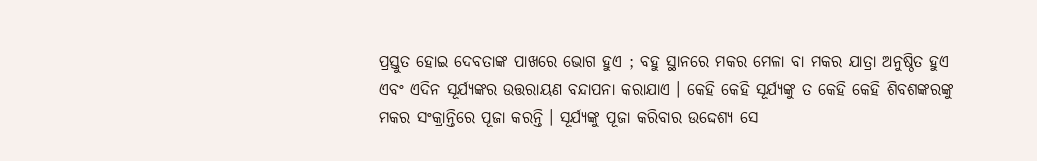ପ୍ରସ୍ତୁତ ହୋଇ ଦେବତାଙ୍କ ପାଖରେ ଭୋଗ ହୁଏ ; ବହୁ ସ୍ଥାନରେ ମକର ମେଳା ବା ମକର ଯାତ୍ରା ଅନୁଷ୍ଠିତ ହୁଏ ଏବଂ ଏଦିନ ସୂର୍ଯ୍ଯଙ୍କର ଉତ୍ତରାୟଣ ବନ୍ଦାପନା କରାଯାଏ । କେହି କେହି ସୂର୍ଯ୍ଯଙ୍କୁ ତ କେହି କେହି ଶିବଶଙ୍କରଙ୍କୁ ମକର ସଂକ୍ରାନ୍ତିରେ ପୂଜା କରନ୍ତି । ସୂର୍ଯ୍ଯଙ୍କୁ ପୂଜା କରିବାର ଉଦ୍ଦେଶ୍ଯ ସେ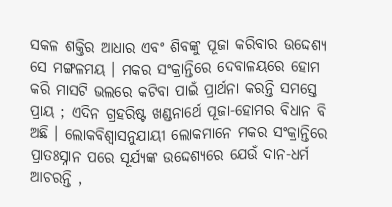ସକଳ ଶକ୍ତିର ଆଧାର ଏବଂ ଶିବଙ୍କୁ ପୂଜା କରିବାର ଉଦ୍ଦେଶ୍ଯ ସେ ମଙ୍ଗଳମୟ । ମକର ସଂକ୍ରାନ୍ତିରେ ଦେବାଳୟରେ ହୋମ କରି ମାସଟି ଭଲରେ କଟିବା ପାଇଁ ପ୍ରାର୍ଥନା କରନ୍ତି ସମସ୍ତେ ପ୍ରାୟ ; ଏଦିନ ଗ୍ରହରିଷ୍ଟ ଖଣ୍ଡନାର୍ଥେ ପୂଜା-ହୋମର ବିଧାନ ବି ଅଛି । ଲୋକବିଶ୍ୱାସନୁଯାୟୀ ଲୋକମାନେ ମକର ସଂକ୍ରାନ୍ତିରେ ପ୍ରାତଃସ୍ନାନ ପରେ ସୂର୍ଯ୍ଯଙ୍କ ଉଦ୍ଦେଶ୍ଯରେ ଯେଉଁ ଦାନ-ଧର୍ମ ଆଚରନ୍ତି ,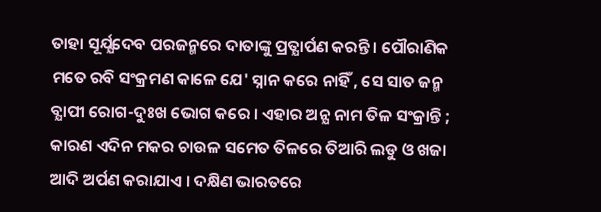ତାହା ସୂର୍ଯ୍ଯଦେବ ପରଜନ୍ମରେ ଦାତାଙ୍କୁ ପ୍ରତ୍ଯାର୍ପଣ କରନ୍ତି । ପୌରାଣିକ ମତେ ରବି ସଂକ୍ରମଣ କାଳେ ଯେ' ସ୍ନାନ କରେ ନାହିଁ , ସେ ସାତ ଜନ୍ମ ବ୍ଯାପୀ ରୋଗ-ଦୁଃଖ ଭୋଗ କରେ । ଏହାର ଅନ୍ଯ ନାମ ତିଳ ସଂକ୍ରାନ୍ତି ; କାରଣ ଏଦିନ ମକର ଚାଉଳ ସମେତ ତିଳରେ ତିଆରି ଲଡୁ ଓ ଖଜା ଆଦି ଅର୍ପଣ କରାଯାଏ । ଦକ୍ଷିଣ ଭାରତରେ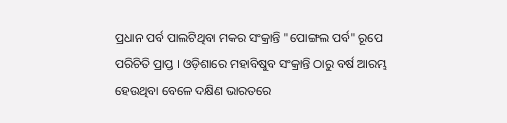ପ୍ରଧାନ ପର୍ବ ପାଲଟିଥିବା ମକର ସଂକ୍ରାନ୍ତି "ପୋଙ୍ଗଲ ପର୍ବ" ରୂପେ ପରିଚିତି ପ୍ରାପ୍ତ । ଓଡ଼ିଶାରେ ମହାବିଷୁବ ସଂକ୍ରାନ୍ତି ଠାରୁ ବର୍ଷ ଆରମ୍ଭ ହେଉଥିବା ବେଳେ ଦକ୍ଷିଣ ଭାରତରେ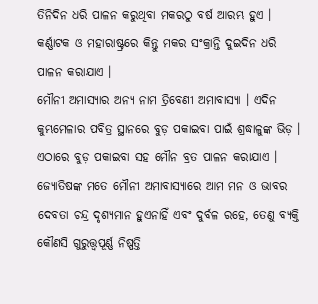ତିନିଦିନ ଧରି ପାଳନ କରୁଥିବା ମକରଠୁ ବର୍ଷ ଆରମ୍ଭ ହୁଏ । କର୍ଣ୍ଣାଟକ ଓ ମହାରାଷ୍ଟ୍ରରେ କିନ୍ତୁ ମକର ସଂକ୍ରାନ୍ତି ଦୁଇଦିନ ଧରି ପାଳନ କରାଯାଏ ।
ମୌନୀ ଅମାସ୍ୟାର ଅନ୍ଯ ନାମ ତ୍ରିବେଣୀ ଅମାବାସ୍ଯା । ଏଦିନ କୁମ୍ଭମେଳାର ପବିତ୍ର ସ୍ଥାନରେ ବୁଡ଼ ପକାଇବା ପାଇଁ ଶ୍ରଦ୍ଧାଳୁଙ୍କ ଭିଡ଼ । ଏଠାରେ ବୁଡ଼ ପକାଇବା ସହ ମୌନ ବ୍ରତ ପାଳନ କରାଯାଏ । ଜ୍ଯୋତିଷଙ୍କ ମତେ ମୌନୀ ଅମାବାସ୍ଯାରେ ଆମ ମନ ଓ ଭାବର ଦେବତା ଚନ୍ଦ୍ର ଦୃଶ୍ଯମାନ ହୁଏନାହିଁ ଏବଂ ଦୁର୍ବଳ ରହେ, ତେଣୁ ବ୍ଯକ୍ତି କୌଣସି ଗୁରୁତ୍ତ୍ବପୂର୍ଣ୍ଣ ନିଷ୍ପତ୍ତି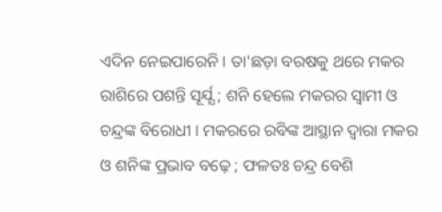ଏଦିନ ନେଇପାରେନି । ତା'ଛଡ଼ା ବରଷକୁ ଥରେ ମକର ରାଶିରେ ପଶନ୍ତି ସୂର୍ଯ୍ଯ ; ଶନି ହେଲେ ମକରର ସ୍ବାମୀ ଓ ଚନ୍ଦ୍ରଙ୍କ ବିରୋଧୀ । ମକରରେ ରବିଙ୍କ ଆସ୍ଥାନ ଦ୍ବାରା ମକର ଓ ଶନିଙ୍କ ପ୍ରଭାବ ବଢ଼େ ; ଫଳତଃ ଚନ୍ଦ୍ର ବେଶି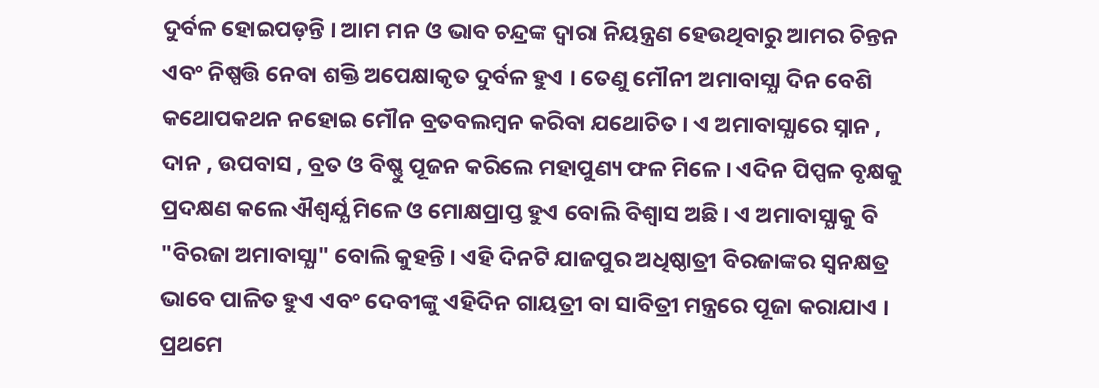ଦୁର୍ବଳ ହୋଇପଡ଼ନ୍ତି । ଆମ ମନ ଓ ଭାବ ଚନ୍ଦ୍ରଙ୍କ ଦ୍ବାରା ନିୟନ୍ତ୍ରଣ ହେଉଥିବାରୁ ଆମର ଚିନ୍ତନ ଏବଂ ନିଷ୍ପତ୍ତି ନେବା ଶକ୍ତି ଅପେକ୍ଷାକୃତ ଦୁର୍ବଳ ହୁଏ । ତେଣୁ ମୌନୀ ଅମାବାସ୍ଯା ଦିନ ବେଶି କଥୋପକଥନ ନହୋଇ ମୌନ ବ୍ରତବଲମ୍ବନ କରିବା ଯଥୋଚିତ । ଏ ଅମାବାସ୍ଯାରେ ସ୍ନାନ , ଦାନ , ଉପବାସ , ବ୍ରତ ଓ ବିଷ୍ଣୁ ପୂଜନ କରିଲେ ମହାପୁଣ୍ୟ ଫଳ ମିଳେ । ଏଦିନ ପିପ୍ପଳ ବୃକ୍ଷକୁ ପ୍ରଦକ୍ଷଣ କଲେ ଐଶ୍ବର୍ଯ୍ଯ ମିଳେ ଓ ମୋକ୍ଷପ୍ରାପ୍ତ ହୁଏ ବୋଲି ବିଶ୍ବାସ ଅଛି । ଏ ଅମାବାସ୍ଯାକୁ ବି "ବିରଜା ଅମାବାସ୍ଯା" ବୋଲି କୁହନ୍ତି । ଏହି ଦିନଟି ଯାଜପୁର ଅଧିଷ୍ଠାତ୍ରୀ ବିରଜାଙ୍କର ସ୍ବନକ୍ଷତ୍ର ଭାବେ ପାଳିତ ହୁଏ ଏବଂ ଦେବୀଙ୍କୁ ଏହିଦିନ ଗାୟତ୍ରୀ ବା ସାବିତ୍ରୀ ମନ୍ତ୍ରରେ ପୂଜା କରାଯାଏ । ପ୍ରଥମେ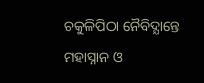ଚକୁଳିପିଠା ନୈବିଦ୍ଯାନ୍ତେ ମହାସ୍ନାନ ଓ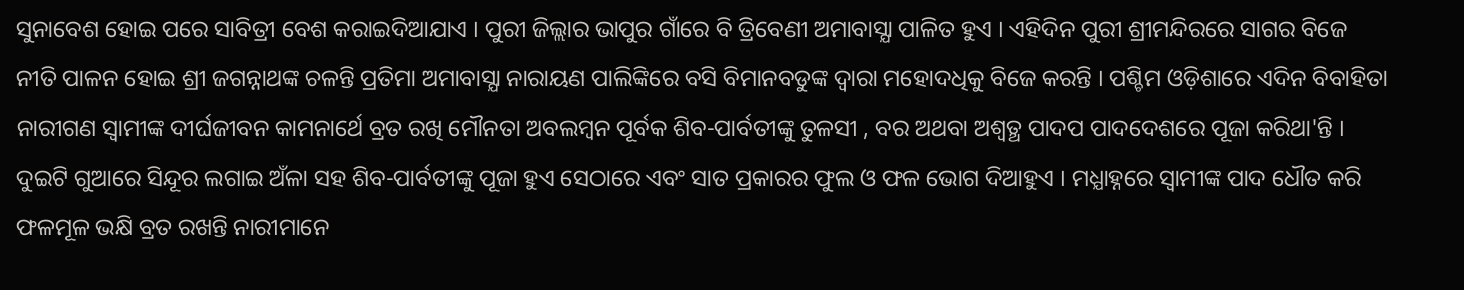ସୁନାବେଶ ହୋଇ ପରେ ସାବିତ୍ରୀ ବେଶ କରାଇଦିଆଯାଏ । ପୁରୀ ଜିଲ୍ଲାର ଭାପୁର ଗାଁରେ ବି ତ୍ରିବେଣୀ ଅମାବାସ୍ଯା ପାଳିତ ହୁଏ । ଏହିଦିନ ପୁରୀ ଶ୍ରୀମନ୍ଦିରରେ ସାଗର ବିଜେ ନୀତି ପାଳନ ହୋଇ ଶ୍ରୀ ଜଗନ୍ନାଥଙ୍କ ଚଳନ୍ତି ପ୍ରତିମା ଅମାବାସ୍ଯା ନାରାୟଣ ପାଲିଙ୍କିରେ ବସି ବିମାନବଡୁଙ୍କ ଦ୍ବାରା ମହୋଦଧିକୁ ବିଜେ କରନ୍ତି । ପଶ୍ଚିମ ଓଡ଼ିଶାରେ ଏଦିନ ବିବାହିତା ନାରୀଗଣ ସ୍ବାମୀଙ୍କ ଦୀର୍ଘଜୀବନ କାମନାର୍ଥେ ବ୍ରତ ରଖି ମୌନତା ଅବଲମ୍ବନ ପୂର୍ବକ ଶିବ-ପାର୍ବତୀଙ୍କୁ ତୁଳସୀ , ବର ଅଥବା ଅଶ୍ବତ୍ଥ ପାଦପ ପାଦଦେଶରେ ପୂଜା କରିଥା'ନ୍ତି । ଦୁଇଟି ଗୁଆରେ ସିନ୍ଦୂର ଲଗାଇ ଅଁଳା ସହ ଶିବ-ପାର୍ବତୀଙ୍କୁ ପୂଜା ହୁଏ ସେଠାରେ ଏବଂ ସାତ ପ୍ରକାରର ଫୁଲ ଓ ଫଳ ଭୋଗ ଦିଆହୁଏ । ମଧ୍ଯାହ୍ନରେ ସ୍ବାମୀଙ୍କ ପାଦ ଧୌତ କରି ଫଳମୂଳ ଭକ୍ଷି ବ୍ରତ ରଖନ୍ତି ନାରୀମାନେ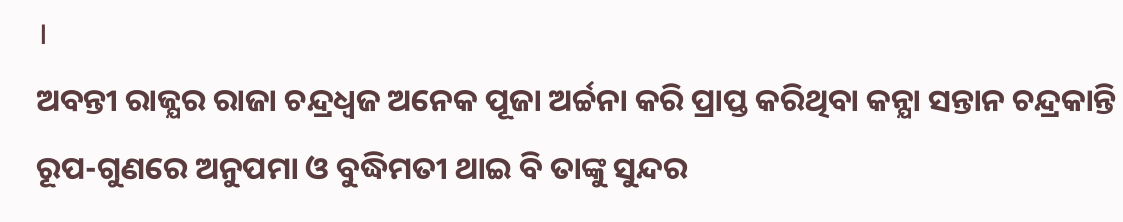।
ଅବନ୍ତୀ ରାଜ୍ଯର ରାଜା ଚନ୍ଦ୍ରଧ୍ବଜ ଅନେକ ପୂଜା ଅର୍ଚ୍ଚନା କରି ପ୍ରାପ୍ତ କରିଥିବା କନ୍ଯା ସନ୍ତାନ ଚନ୍ଦ୍ରକାନ୍ତି ରୂପ-ଗୁଣରେ ଅନୁପମା ଓ ବୁଦ୍ଧିମତୀ ଥାଇ ବି ତାଙ୍କୁ ସୁନ୍ଦର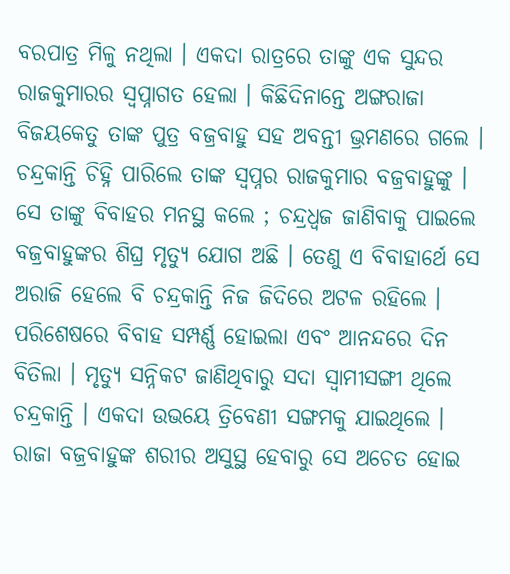ବରପାତ୍ର ମିଳୁ ନଥିଲା । ଏକଦା ରାତ୍ରରେ ତାଙ୍କୁ ଏକ ସୁନ୍ଦର ରାଜକୁମାରର ସ୍ବପ୍ନାଗତ ହେଲା । କିଛିଦିନାନ୍ତେ ଅଙ୍ଗରାଜା ବିଜୟକେତୁ ତାଙ୍କ ପୁତ୍ର ବଜ୍ରବାହୁ ସହ ଅବନ୍ତୀ ଭ୍ରମଣରେ ଗଲେ । ଚନ୍ଦ୍ରକାନ୍ତି ଚିହ୍ନି ପାରିଲେ ତାଙ୍କ ସ୍ବପ୍ନର ରାଜକୁମାର ବଜ୍ରବାହୁଙ୍କୁ । ସେ ତାଙ୍କୁ ବିବାହର ମନସ୍ଥ କଲେ ; ଚନ୍ଦ୍ରଧ୍ବଜ ଜାଣିବାକୁ ପାଇଲେ ବଜ୍ରବାହୁଙ୍କର ଶିଘ୍ର ମୃତ୍ୟୁ ଯୋଗ ଅଛି । ତେଣୁ ଏ ବିବାହାର୍ଥେ ସେ ଅରାଜି ହେଲେ ବି ଚନ୍ଦ୍ରକାନ୍ତି ନିଜ ଜିଦିରେ ଅଟଳ ରହିଲେ । ପରିଶେଷରେ ବିବାହ ସମ୍ପର୍ଣ୍ଣ ହୋଇଲା ଏବଂ ଆନନ୍ଦରେ ଦିନ ବିତିଲା । ମୃତ୍ୟୁ ସନ୍ନିକଟ ଜାଣିଥିବାରୁ ସଦା ସ୍ବାମୀସଙ୍ଗୀ ଥିଲେ ଚନ୍ଦ୍ରକାନ୍ତି । ଏକଦା ଉଭୟେ ତ୍ରିବେଣୀ ସଙ୍ଗମକୁ ଯାଇଥିଲେ । ରାଜା ବଜ୍ରବାହୁଙ୍କ ଶରୀର ଅସୁସ୍ଥ ହେବାରୁ ସେ ଅଚେତ ହୋଇ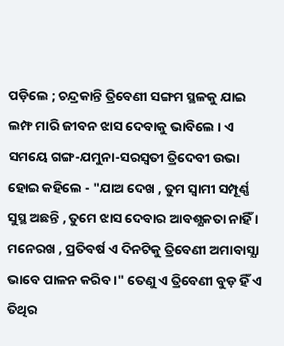ପଡ଼ିଲେ ; ଚନ୍ଦ୍ରକାନ୍ତି ତ୍ରିବେଣୀ ସଙ୍ଗମ ସ୍ଥଳକୁ ଯାଇ ଲମ୍ଫ ମାରି ଜୀବନ ଝାସ ଦେବାକୁ ଭାବିଲେ । ଏ ସମୟେ ଗଙ୍ଗ-ଯମୁନା-ସରସ୍ୱତୀ ତ୍ରିଦେବୀ ଉଭା ହୋଇ କହିଲେ - "ଯାଅ ଦେଖ , ତୁମ ସ୍ବାମୀ ସମ୍ପୂର୍ଣ୍ଣ ସୁସ୍ଥ ଅଛନ୍ତି , ତୁମେ ଝାସ ଦେବାର ଆବଶ୍ଯକତା ନାହିଁ । ମନେରଖ , ପ୍ରତିବର୍ଷ ଏ ଦିନଟିକୁ ତ୍ରିବେଣୀ ଅମାବାସ୍ଯା ଭାବେ ପାଳନ କରିବ ।" ତେଣୁ ଏ ତ୍ରିବେଣୀ ବୁଡ଼ ହିଁ ଏ ତିଥିର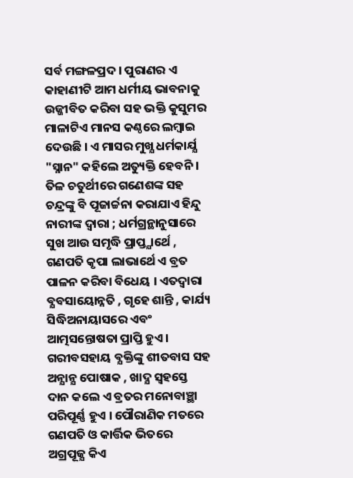ସର୍ବ ମଙ୍ଗଳପ୍ରଦ । ପୁରାଣର ଏ କାହାଣୀଟି ଆମ ଧର୍ମୀୟ ଭାବନାକୁ ଉଜ୍ଜୀବିତ କରିବା ସହ ଭକ୍ତି କୁସୁମର ମାଳାଟିଏ ମାନସ କଣ୍ଠରେ ଲମ୍ବାଇ ଦେଉଛି । ଏ ମାସର ମୁଖ୍ଯ ଧର୍ମକାର୍ଯ୍ଯ "ସ୍ନାନ" କହିଲେ ଅତ୍ୟୁକ୍ତି ହେବନି ।
ତିଳ ଚତୁର୍ଥୀରେ ଗଣେଶଙ୍କ ସହ ଚନ୍ଦ୍ରଙ୍କୁ ବି ପୂଜାର୍ଚ୍ଚନା କରାଯାଏ ହିନ୍ଦୁ ନାରୀଙ୍କ ଦ୍ବାରା ; ଧର୍ମଗ୍ରନ୍ଥାନୁସାରେ ସୁଖ ଆଉ ସମୃଦ୍ଧି ପ୍ରାପ୍ତ୍ଯାର୍ଥେ , ଗଣପତି କୃପା ଲାଭାର୍ଥେ ଏ ବ୍ରତ ପାଳନ କରିବା ବିଧେୟ । ଏତଦ୍ବାରା ବ୍ଯବସାୟୋନ୍ନତି , ଗୃହେ ଶାନ୍ତି , କାର୍ଯ୍ୟ ସିଦ୍ଧିଅନାୟାସରେ ଏବଂ ଆତ୍ମସନ୍ତୋଷତା ପ୍ରାପ୍ତି ହୁଏ । ଗରୀବସହାୟ ବ୍ଯକ୍ତିଙ୍କୁ ଶୀତବାସ ସହ ଅନ୍ଯାନ୍ଯ ପୋଷାକ , ଖାଦ୍ଯ ସ୍ବହସ୍ତେ ଦାନ କଲେ ଏ ବ୍ରତର ମନୋବାଞ୍ଛା ପରିପୂର୍ଣ୍ଣ ହୁଏ । ପୌରାଣିକ ମତରେ ଗଣପତି ଓ କାର୍ତ୍ତିକ ଭିତରେ ଅଗ୍ରପୂଜ୍ଯ କିଏ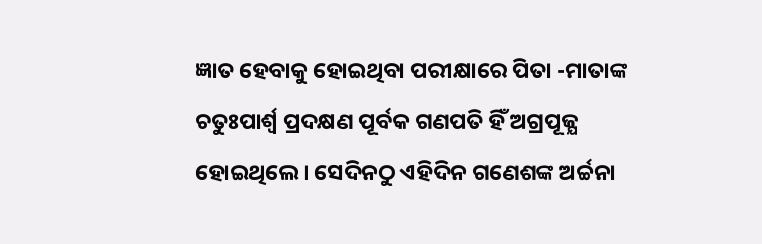ଜ୍ଞାତ ହେବାକୁ ହୋଇଥିବା ପରୀକ୍ଷାରେ ପିତା -ମାତାଙ୍କ ଚତୁଃପାର୍ଶ୍ୱ ପ୍ରଦକ୍ଷଣ ପୂର୍ବକ ଗଣପତି ହିଁ ଅଗ୍ରପୂଜ୍ଯ ହୋଇଥିଲେ । ସେଦିନଠୁ ଏହିଦିନ ଗଣେଶଙ୍କ ଅର୍ଚ୍ଚନା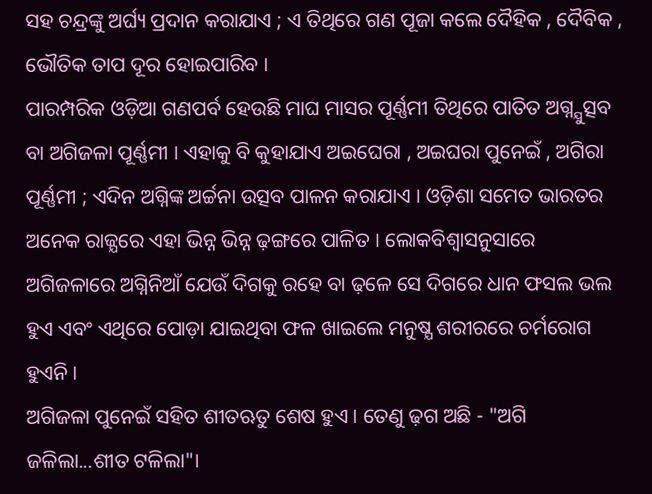ସହ ଚନ୍ଦ୍ରଙ୍କୁ ଅର୍ଘ୍ୟ ପ୍ରଦାନ କରାଯାଏ ; ଏ ତିଥିରେ ଗଣ ପୂଜା କଲେ ଦୈହିକ , ଦୈବିକ , ଭୌତିକ ତାପ ଦୂର ହୋଇପାରିବ ।
ପାରମ୍ପରିକ ଓଡ଼ିଆ ଗଣପର୍ବ ହେଉଛି ମାଘ ମାସର ପୂର୍ଣ୍ଣମୀ ତିଥିରେ ପାତିତ ଅଗ୍ନ୍ଯୁତ୍ସବ ବା ଅଗିଜଳା ପୂର୍ଣ୍ଣମୀ । ଏହାକୁ ବି କୁହାଯାଏ ଅଇଘେରା , ଅଇଘରା ପୁନେଇଁ , ଅଗିରା ପୂର୍ଣ୍ଣମୀ ; ଏଦିନ ଅଗ୍ନିଙ୍କ ଅର୍ଚ୍ଚନା ଉତ୍ସବ ପାଳନ କରାଯାଏ । ଓଡ଼ିଶା ସମେତ ଭାରତର ଅନେକ ରାଜ୍ଯରେ ଏହା ଭିନ୍ନ ଭିନ୍ନ ଢ଼ଙ୍ଗରେ ପାଳିତ । ଲୋକବିଶ୍ୱାସନୁସାରେ ଅଗିଜଳାରେ ଅଗ୍ନିନିଆଁ ଯେଉଁ ଦିଗକୁ ରହେ ବା ଢ଼ଳେ ସେ ଦିଗରେ ଧାନ ଫସଲ ଭଲ ହୁଏ ଏବଂ ଏଥିରେ ପୋଡ଼ା ଯାଇଥିବା ଫଳ ଖାଇଲେ ମନୁଷ୍ଯ ଶରୀରରେ ଚର୍ମରୋଗ ହୁଏନି ।
ଅଗିଜଳା ପୁନେଇଁ ସହିତ ଶୀତଋତୁ ଶେଷ ହୁଏ । ତେଣୁ ଢ଼ଗ ଅଛି - "ଅଗି ଜଳିଲା...ଶୀତ ଟଳିଲା"।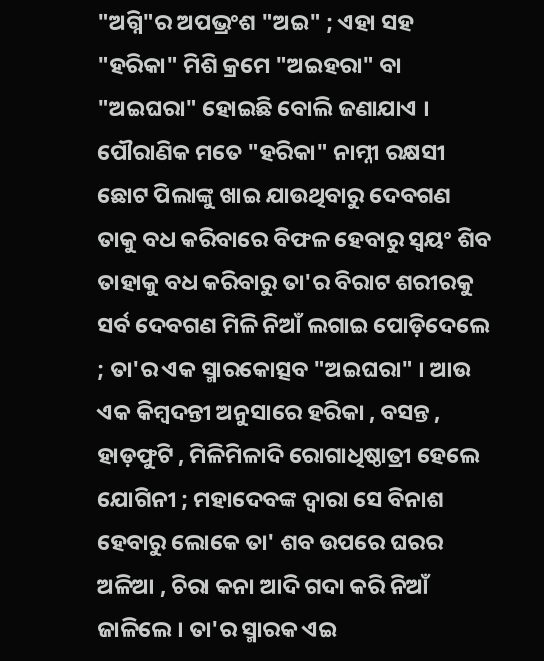"ଅଗ୍ନି"ର ଅପଭ୍ରଂଶ "ଅଇ" ; ଏହା ସହ "ହରିକା" ମିଶି କ୍ରମେ "ଅଇହରା" ବା "ଅଇଘରା" ହୋଇଛି ବୋଲି ଜଣାଯାଏ । ପୌରାଣିକ ମତେ "ହରିକା" ନାମ୍ନୀ ରକ୍ଷସୀ ଛୋଟ ପିଲାଙ୍କୁ ଖାଇ ଯାଉଥିବାରୁ ଦେବଗଣ ତାକୁ ବଧ କରିବାରେ ବିଫଳ ହେବାରୁ ସ୍ବୟଂ ଶିବ ତାହାକୁ ବଧ କରିବାରୁ ତା'ର ବିରାଟ ଶରୀରକୁ ସର୍ବ ଦେବଗଣ ମିଳି ନିଆଁ ଲଗାଇ ପୋଡ଼ିଦେଲେ ; ତା'ର ଏକ ସ୍ମାରକୋତ୍ସବ "ଅଇଘରା" । ଆଉ ଏକ କିମ୍ବଦନ୍ତୀ ଅନୁସାରେ ହରିକା , ବସନ୍ତ , ହାଡ଼ଫୁଟି , ମିଳିମିଳାଦି ରୋଗାଧିଷ୍ଠାତ୍ରୀ ହେଲେ ଯୋଗିନୀ ; ମହାଦେବଙ୍କ ଦ୍ବାରା ସେ ବିନାଶ ହେବାରୁ ଲୋକେ ତା' ଶବ ଉପରେ ଘରର ଅଳିଆ , ଚିରା କନା ଆଦି ଗଦା କରି ନିଆଁ ଜାଳିଲେ । ତା'ର ସ୍ମାରକ ଏଇ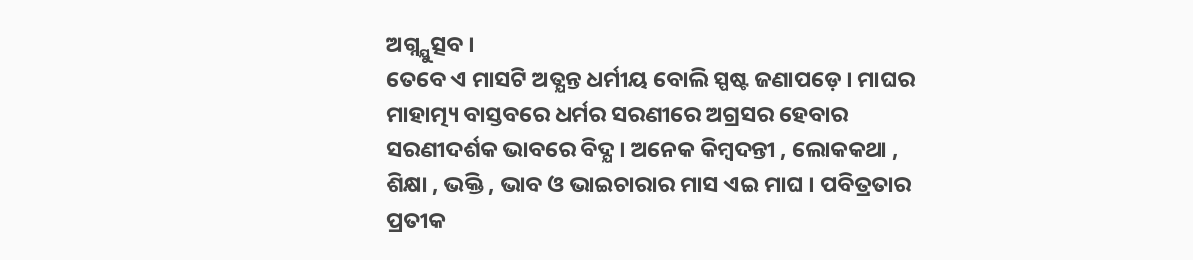ଅଗ୍ନ୍ଯୁତ୍ସବ ।
ତେବେ ଏ ମାସଟି ଅତ୍ଯନ୍ତ ଧର୍ମୀୟ ବୋଲି ସ୍ପଷ୍ଟ ଜଣାପଡ଼େ । ମାଘର ମାହାତ୍ମ୍ୟ ବାସ୍ତବରେ ଧର୍ମର ସରଣୀରେ ଅଗ୍ରସର ହେବାର ସରଣୀଦର୍ଶକ ଭାବରେ ବିଦ୍ଯ । ଅନେକ କିମ୍ବଦନ୍ତୀ , ଲୋକକଥା , ଶିକ୍ଷା , ଭକ୍ତି , ଭାବ ଓ ଭାଇଚାରାର ମାସ ଏଇ ମାଘ । ପବିତ୍ରତାର ପ୍ରତୀକ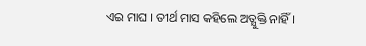ଏଇ ମାଘ । ତୀର୍ଥ ମାସ କହିଲେ ଅତ୍ଯୁକ୍ତି ନାହିଁ ।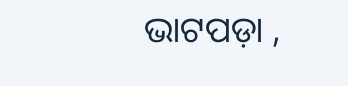ଭାଟପଡ଼ା ,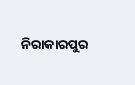ନିରାକାରପୁର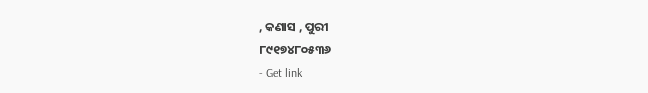, କଣାସ , ପୁରୀ
୮୯୧୭୪୮୦୫୩୬
- Get link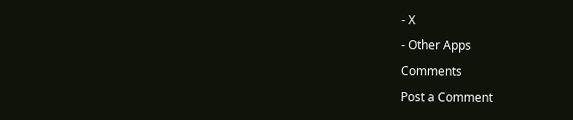- X
- Other Apps
Comments
Post a Comment